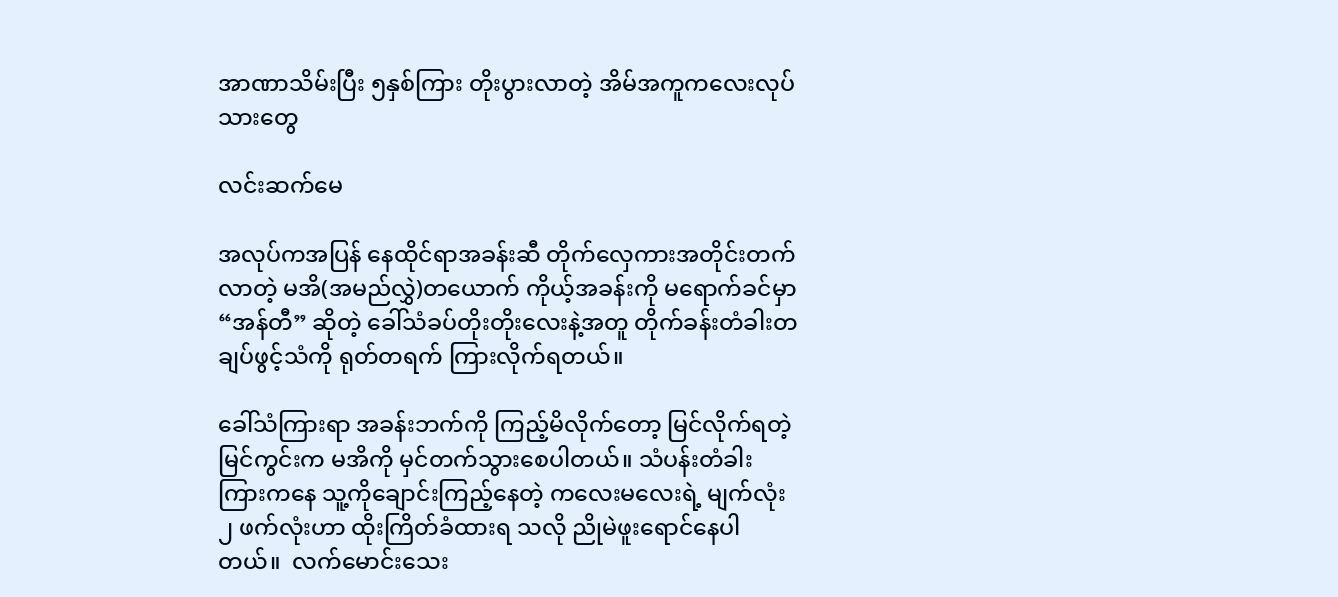အာဏာသိမ်းပြီး ၅နှစ်ကြား တိုးပွားလာတဲ့ အိမ်အကူကလေးလုပ်သားတွေ

လင်းဆက်မေ

အလုပ်ကအပြန် နေထိုင်ရာအခန်းဆီ တိုက်လှေကားအတိုင်းတက်လာတဲ့ မအိ(အမည်လွှဲ)တယောက် ကိုယ့်အခန်းကို မရောက်ခင်မှာ “အန်တီ” ဆိုတဲ့ ခေါ်သံခပ်တိုးတိုးလေးနဲ့အတူ တိုက်ခန်းတံခါးတချပ်ဖွင့်သံကို ရုတ်တရက် ကြားလိုက်ရတယ်။

ခေါ်သံကြားရာ အခန်းဘက်ကို ကြည့်မိလိုက်တော့ မြင်လိုက်ရတဲ့ မြင်ကွင်းက မအိကို မှင်တက်သွားစေပါတယ်။ သံပန်းတံခါးကြားကနေ သူ့ကိုချောင်းကြည့်နေတဲ့ ကလေးမလေးရဲ့ မျက်လုံး၂ ဖက်လုံးဟာ ထိုးကြိတ်ခံထားရ သလို ညိုမဲဖူးရောင်နေပါတယ်။  လက်မောင်းသေး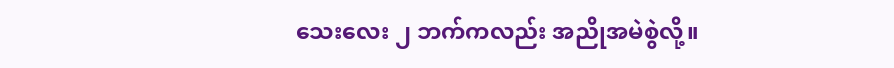သေးလေး ၂ ဘက်ကလည်း အညိုအမဲစွဲလို့။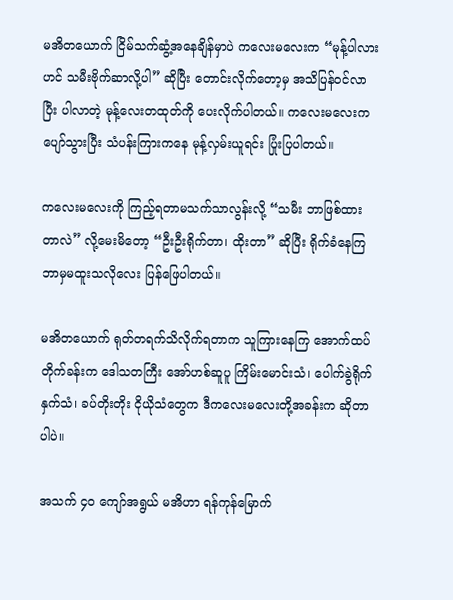မအိတယောက် ငြိမ်သက်ဆွံ့အနေချိန်မှာပဲ ကလေးမလေးက “မုန့်ပါလားဟင် သမီးဗိုက်ဆာလို့ပါ” ဆိုပြီး တောင်းလိုက်တော့မှ အသိပြန်ဝင်လာပြီး ပါလာတဲ့ မုန့်လေးတထုတ်ကို ပေးလိုက်ပါတယ်။ ကလေးမလေးက ပျော်သွားပြီး သံပန်းကြားကနေ မုန့်လှမ်းယူရင်း ပြုံးပြပါတယ်။

ကလေးမလေးကို ကြည့်ရတာမသက်သာလွန်းလို့ “သမီး ဘာဖြစ်ထားတာလဲ” လို့မေးမိတော့ “ဦးဦးရိုက်တာ၊ ထိုးတာ” ဆိုပြီး ရိုက်ခံနေကြ ဘာမှမထူးသလိုလေး ပြန်ဖြေပါတယ်။

မအိတယောက် ရုတ်တရက်သိလိုက်ရတာက သူကြားနေကြ အောက်ထပ်တိုက်ခန်းက ဒေါသတကြီး အော်ဟစ်ဆူပူ ကြိမ်းမောင်းသံ၊ ပေါက်ခွဲရိုက်နှက်သံ၊ ခပ်တိုးတိုး ငိုယိုသံတွေက ဒီကလေးမလေးတို့အခန်းက ဆိုတာပါပဲ။

အသက် ၄၀ ကျော်အရွယ် မအိဟာ ရန်ကုန်မြောက်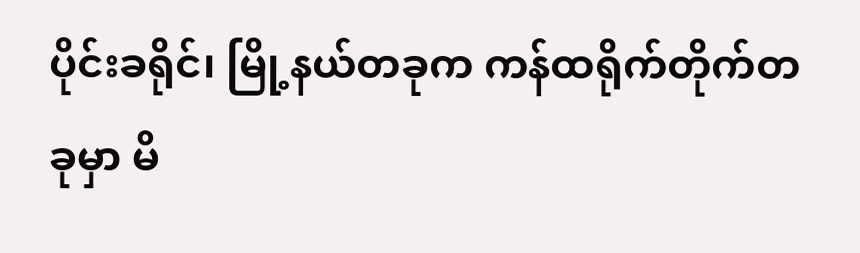ပိုင်းခရိုင်၊ မြို့နယ်တခုက ကန်ထရိုက်တိုက်တခုမှာ မိ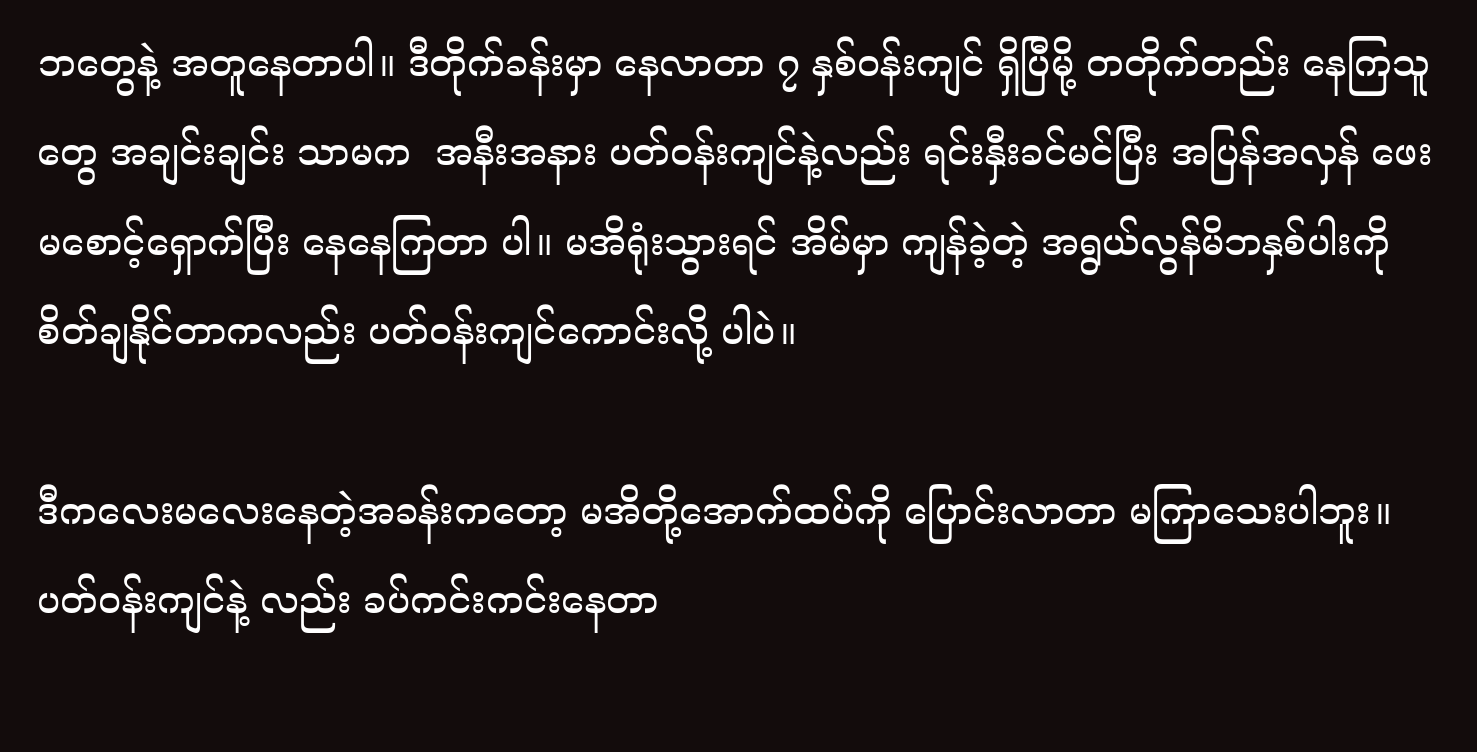ဘတွေနဲ့ အတူနေတာပါ။ ဒီတိုက်ခန်းမှာ နေလာတာ ၇ နှစ်ဝန်းကျင် ရှိပြီမို့ တတိုက်တည်း နေကြသူတွေ အချင်းချင်း သာမက  အနီးအနား ပတ်ဝန်းကျင်နဲ့လည်း ရင်းနှီးခင်မင်ပြီး အပြန်အလှန် ဖေးမစောင့်ရှောက်ပြီး နေနေကြတာ ပါ။ မအိရုံးသွားရင် အိမ်မှာ ကျန်ခဲ့တဲ့ အရွယ်လွန်မိဘနှစ်ပါးကို စိတ်ချနိုင်တာကလည်း ပတ်ဝန်းကျင်ကောင်းလို့ ပါပဲ။

ဒီကလေးမလေးနေတဲ့အခန်းကတော့ မအိတို့အောက်ထပ်ကို ပြောင်းလာတာ မကြာသေးပါဘူး။ ပတ်ဝန်းကျင်နဲ့ လည်း ခပ်ကင်းကင်းနေတာ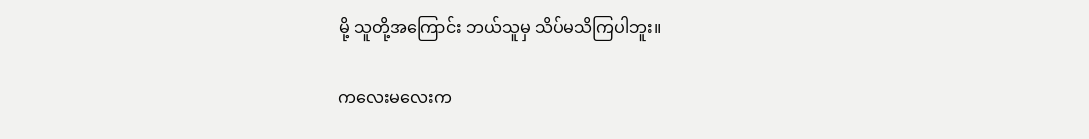မို့ သူတို့အကြောင်း ဘယ်သူမှ သိပ်မသိကြပါဘူး။

ကလေးမလေးက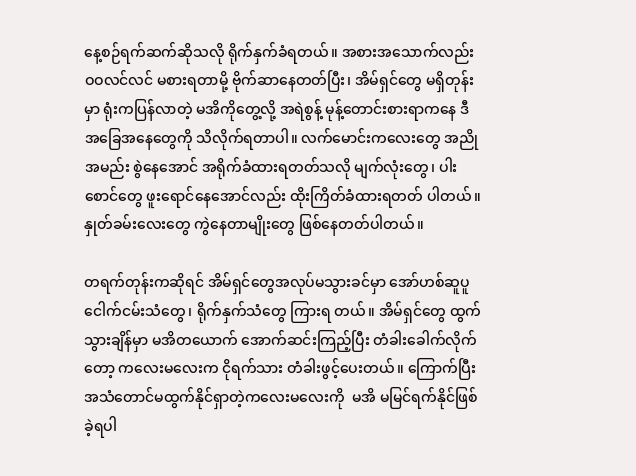နေ့စဉ်ရက်ဆက်ဆိုသလို ရိုက်နှက်ခံရတယ်။ အစားအသောက်လည်း ဝဝလင်လင် မစားရတာမို့ ဗိုက်ဆာနေတတ်ပြီး၊ အိမ်ရှင်တွေ မရှိတုန်းမှာ ရုံးကပြန်လာတဲ့ မအိကိုတွေ့လို့ အရဲစွန့် မုန့်တောင်းစားရာကနေ ဒီအခြေအနေတွေကို သိလိုက်ရတာပါ။ လက်မောင်းကလေးတွေ အညိုအမည်း စွဲနေအောင် အရိုက်ခံထားရတတ်သလို မျက်လုံးတွေ၊ ပါးစောင်တွေ ဖူးရောင်နေအောင်လည်း ထိုးကြိတ်ခံထားရတတ် ပါတယ်။ နှုတ်ခမ်းလေးတွေ ကွဲနေတာမျိုးတွေ ဖြစ်နေတတ်ပါတယ်။

တရက်တုန်းကဆိုရင် အိမ်ရှင်တွေအလုပ်မသွားခင်မှာ အော်ဟစ်ဆူပူငေါက်ငမ်းသံတွေ၊ ရိုက်နှက်သံတွေ ကြားရ တယ်။ အိမ်ရှင်တွေ ထွက်သွားချိန်မှာ မအိတယောက် အောက်ဆင်းကြည့်ပြီး တံခါးခေါက်လိုက်တော့ ကလေးမလေးက ငိုရက်သား တံခါးဖွင့်ပေးတယ်။ ကြောက်ပြီး  အသံတောင်မထွက်နိုင်ရှာတဲ့ကလေးမလေးကို  မအိ မမြင်ရက်နိုင်ဖြစ်ခဲ့ရပါ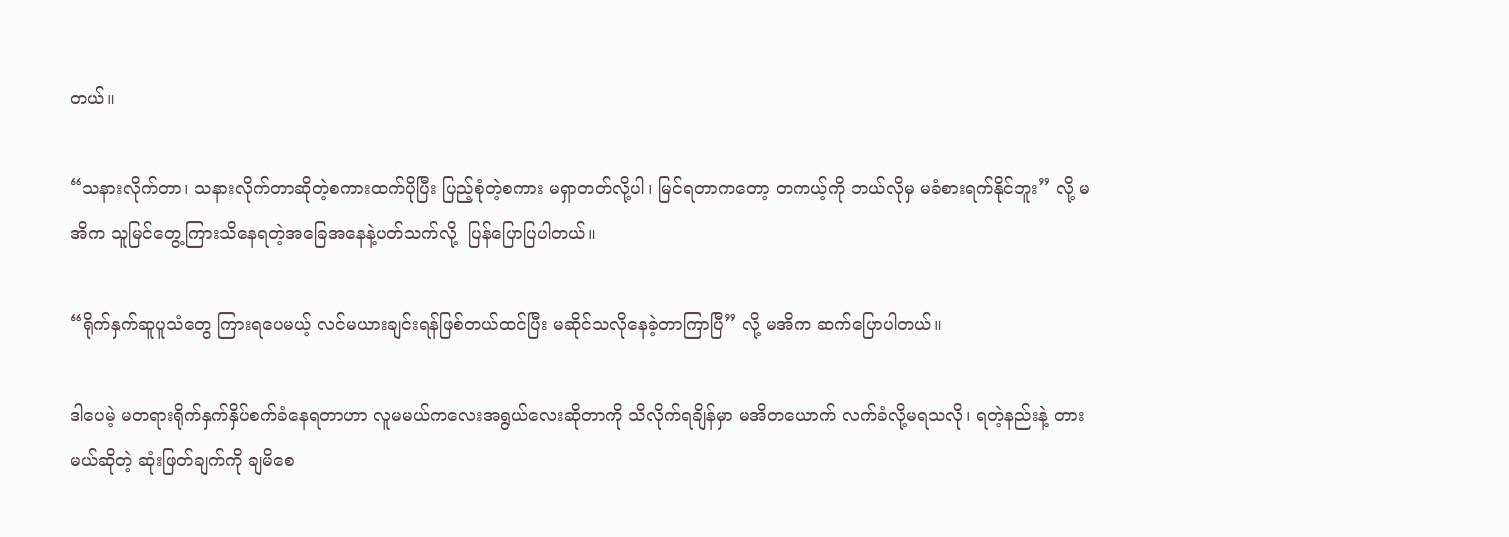တယ်။

“သနားလိုက်တာ၊ သနားလိုက်တာဆိုတဲ့စကားထက်ပိုပြီး ပြည့်စုံတဲ့စကား မရှာတတ်လို့ပါ၊ မြင်ရတာကတော့ တကယ့်ကို ဘယ်လိုမှ မခံစားရက်နိုင်ဘူး” လို့ မအိက သူမြင်တွေ့ကြားသိနေရတဲ့အခြေအနေနဲ့ပတ်သက်လို့  ပြန်ပြောပြပါတယ်။

“ရိုက်နှက်ဆူပူသံတွေ ကြားရပေမယ့် လင်မယားချင်းရန်ဖြစ်တယ်ထင်ပြီး မဆိုင်သလိုနေခဲ့တာကြာပြီ” လို့ မအိက ဆက်ပြောပါတယ်။

ဒါပေမဲ့ မတရားရိုက်နှက်နှိပ်စက်ခံနေရတာဟာ လူမမယ်ကလေးအရွယ်လေးဆိုတာကို သိလိုက်ရချိန်မှာ မအိတယောက် လက်ခံလို့မရသလို၊ ရတဲ့နည်းနဲ့ တားမယ်ဆိုတဲ့ ဆုံးဖြတ်ချက်ကို ချမိစေ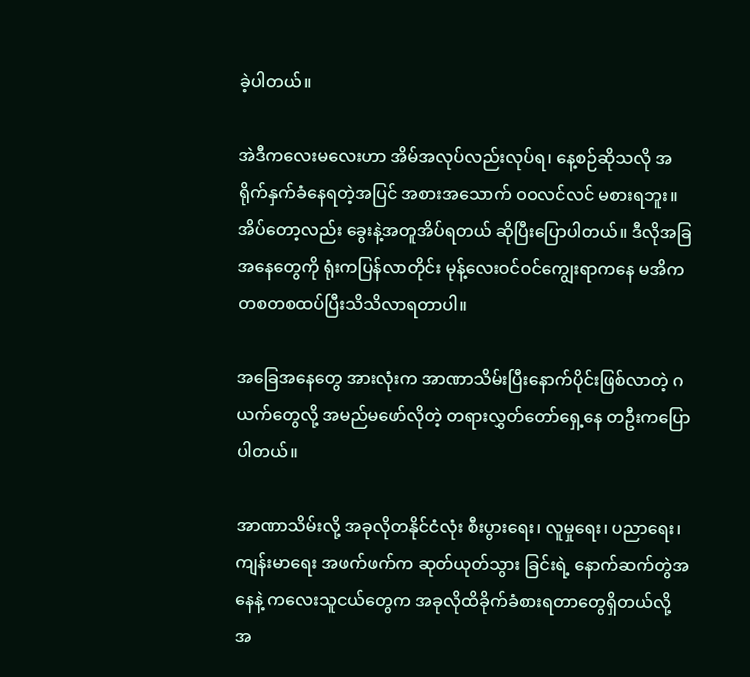ခဲ့ပါတယ်။

အဲဒီကလေးမလေးဟာ အိမ်အလုပ်လည်းလုပ်ရ၊ နေ့စဉ်ဆိုသလို အရိုက်နှက်ခံနေရတဲ့အပြင် အစားအသောက် ဝဝလင်လင် မစားရဘူး။ အိပ်တော့လည်း ခွေးနဲ့အတူအိပ်ရတယ် ဆိုပြီးပြောပါတယ်။ ဒီလိုအခြအနေတွေကို ရုံးကပြန်လာတိုင်း မုန့်လေးဝင်ဝင်ကျွေးရာကနေ မအိက တစတစထပ်ပြီးသိသိလာရတာပါ။

အခြေအနေတွေ အားလုံးက အာဏာသိမ်းပြီးနောက်ပိုင်းဖြစ်လာတဲ့ ဂယက်တွေလို့ အမည်မဖော်လိုတဲ့ တရားလွှတ်တော်ရှေ့နေ တဦးကပြောပါတယ်။

အာဏာသိမ်းလို့ အခုလိုတနိုင်ငံလုံး စီးပွားရေး၊ လူမှုရေး၊ ပညာရေး၊ ကျန်းမာရေး အဖက်ဖက်က ဆုတ်ယုတ်သွား ခြင်းရဲ့ နောက်ဆက်တွဲအနေနဲ့ ကလေးသူငယ်တွေက အခုလိုထိခိုက်ခံစားရတာတွေရှိတယ်လို့ အ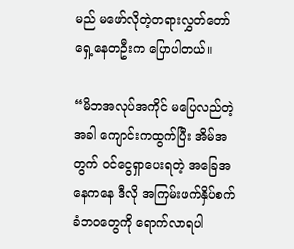မည် မဖော်လိုတဲ့တရားလွှတ်တော်ရှေ့နေတဦးက ပြောပါတယ်။

“မိဘအလုပ်အကိုင် မပြေလည်တဲ့အခါ ကျောင်းကထွက်ပြီး အိမ်အတွက် ဝင်ငွေရှာပေးရတဲ့ အခြေအနေကနေ ဒီလို အကြမ်းဖက်နှိပ်စက်ခံဘဝတွေကို ရောက်လာရပါ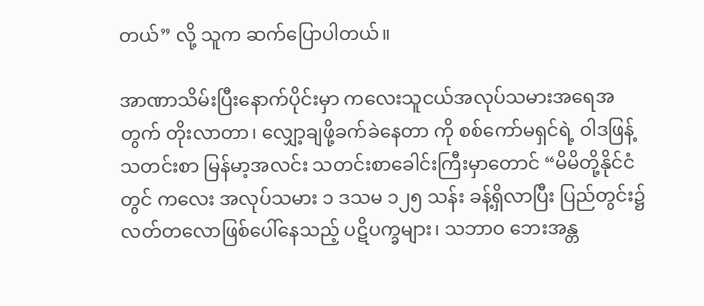တယ်” လို့ သူက ဆက်ပြောပါတယ်။

အာဏာသိမ်းပြီးနောက်ပိုင်းမှာ ကလေးသူငယ်အလုပ်သမားအရေအတွက် တိုးလာတာ၊ လျှော့ချဖို့ခက်ခဲနေတာ ကို စစ်ကော်မရှင်ရဲ့ ဝါဒဖြန့်သတင်းစာ မြန်မာ့အလင်း သတင်းစာခေါင်းကြီးမှာတောင် “မိမိတို့နိုင်ငံတွင် ကလေး အလုပ်သမား ၁ ဒသမ ၁၂၅ သန်း ခန့်ရှိလာပြီး ပြည်တွင်း၌ လတ်တလောဖြစ်ပေါ်နေသည့် ပဋိပက္ခများ၊ သဘာဝ ဘေးအန္တ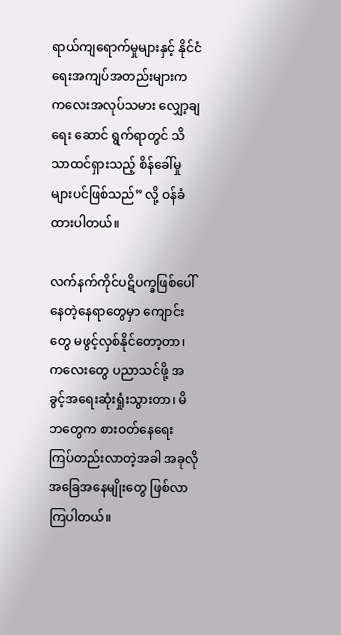ရာယ်ကျရောက်မှုများနှင့် နိုင်ငံရေးအကျပ်အတည်းများက ကလေးအလုပ်သမား လျှော့ချရေး ဆောင် ရွက်ရာတွင် သိသာထင်ရှားသည့် စိန်ခေါ်မှုများပင်ဖြစ်သည်” လို့ ဝန်ခံထားပါတယ်။

လက်နက်ကိုင်ပဋိပက္ခဖြစ်ပေါ်နေတဲ့နေရာတွေမှာ ကျောင်းတွေ မဖွင့်လှစ်နိုင်တော့တာ၊ ကလေးတွေ ပညာသင်ဖို့ အခွင့်အရေးဆုံးရှုံးသွားတာ၊ မိဘတွေက စားဝတ်နေရေး ကြပ်တည်းလာတဲ့အခါ အခုလိုအခြေအနေမျိုးတွေ ဖြစ်လာကြပါတယ်။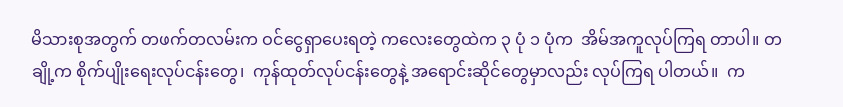မိသားစုအတွက် တဖက်တလမ်းက ဝင်ငွေရှာပေးရတဲ့ ကလေးတွေထဲက ၃ ပုံ ၁ ပုံက  အိမ်အကူလုပ်ကြရ တာပါ။ တချို့က စိုက်ပျိုးရေးလုပ်ငန်းတွေ၊  ကုန်ထုတ်လုပ်ငန်းတွေနဲ့ အရောင်းဆိုင်တွေမှာလည်း လုပ်ကြရ ပါတယ်။  က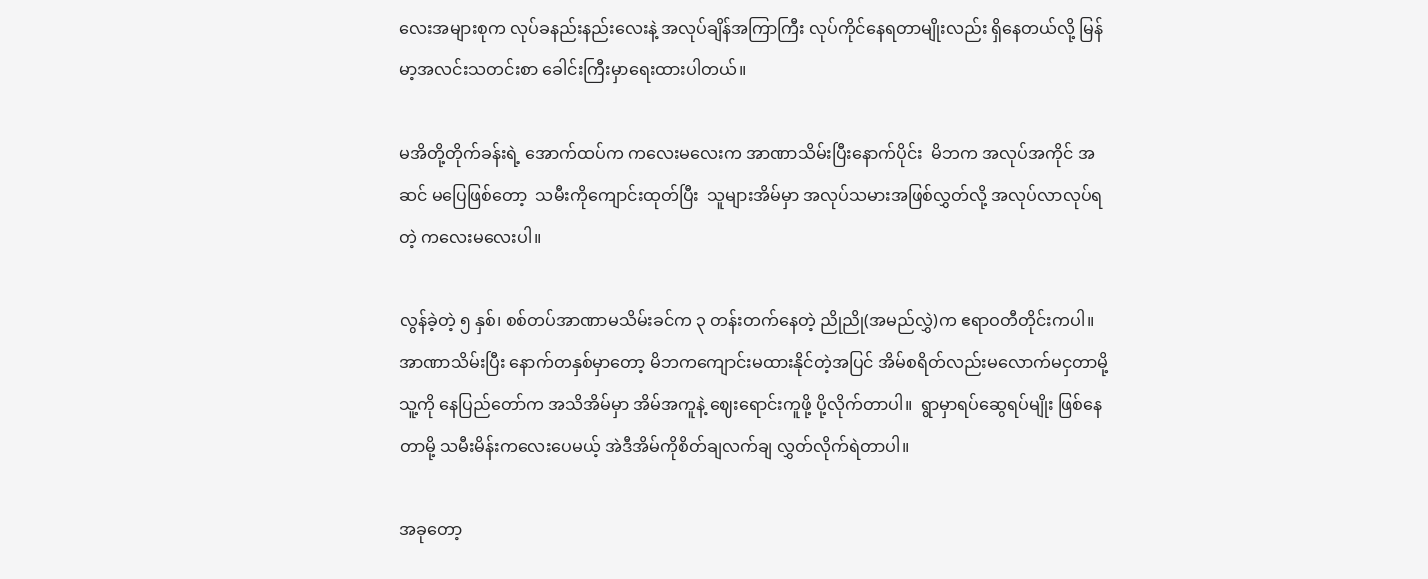လေးအများစုက လုပ်ခနည်းနည်းလေးနဲ့ အလုပ်ချိန်အကြာကြီး လုပ်ကိုင်နေရတာမျိုးလည်း ရှိနေတယ်လို့ မြန်မာ့အလင်းသတင်းစာ ခေါင်းကြီးမှာရေးထားပါတယ်။

မအိတို့တိုက်ခန်းရဲ့ အောက်ထပ်က ကလေးမလေးက အာဏာသိမ်းပြီးနောက်ပိုင်း  မိဘက အလုပ်အကိုင် အဆင် မပြေဖြစ်တော့  သမီးကိုကျောင်းထုတ်ပြီး  သူများအိမ်မှာ အလုပ်သမားအဖြစ်လွှတ်လို့ အလုပ်လာလုပ်ရတဲ့ ကလေးမလေးပါ။

လွန်ခဲ့တဲ့ ၅ နှစ်၊ စစ်တပ်အာဏာမသိမ်းခင်က ၃ တန်းတက်နေတဲ့ ညိုညို(အမည်လွှဲ)က ဧရာဝတီတိုင်းကပါ။ အာဏာသိမ်းပြီး နောက်တနှစ်မှာတော့ မိဘကကျောင်းမထားနိုင်တဲ့အပြင် အိမ်စရိတ်လည်းမလောက်မငှတာမို့ သူ့ကို နေပြည်တော်က အသိအိမ်မှာ အိမ်အကူနဲ့ ဈေးရောင်းကူဖို့ ပို့လိုက်တာပါ။  ရွာမှာရပ်ဆွေရပ်မျိုး ဖြစ်နေတာမို့ သမီးမိန်းကလေးပေမယ့် အဲဒီအိမ်ကိုစိတ်ချလက်ချ လွှတ်လိုက်ရဲတာပါ။

အခုတော့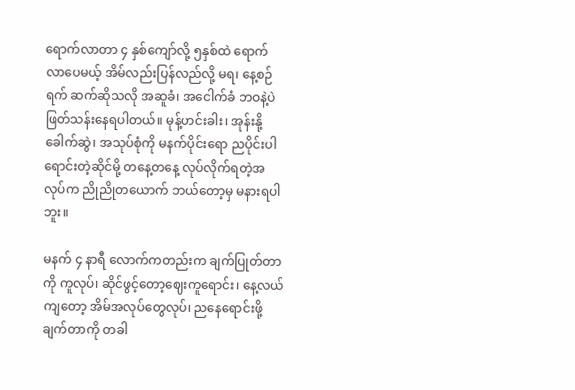ရောက်လာတာ ၄ နှစ်ကျော်လို့ ၅နှစ်ထဲ ရောက်လာပေမယ့် အိမ်လည်းပြန်လည်လို့ မရ၊ နေ့စဉ်ရက် ဆက်ဆိုသလို အဆူခံ၊ အငေါက်ခံ ဘဝနဲ့ပဲ ဖြတ်သန်းနေရပါတယ်။ မုန့်ဟင်းခါး၊ အုန်းနို့ခေါက်ဆွဲ၊ အသုပ်စုံကို မနက်ပိုင်းရော ညပိုင်းပါ ရောင်းတဲ့ဆိုင်မို့ တနေ့တနေ့ လုပ်လိုက်ရတဲ့အလုပ်က ညိုညိုတယောက် ဘယ်တော့မှ မနားရပါဘူး။

မနက် ၄ နာရီ လောက်ကတည်းက ချက်ပြုတ်တာကို ကူလုပ်၊ ဆိုင်ဖွင့်တော့ဈေးကူရောင်း၊ နေ့လယ်ကျတော့ အိမ်အလုပ်တွေလုပ်၊ ညနေရောင်းဖို့ ချက်တာကို တခါ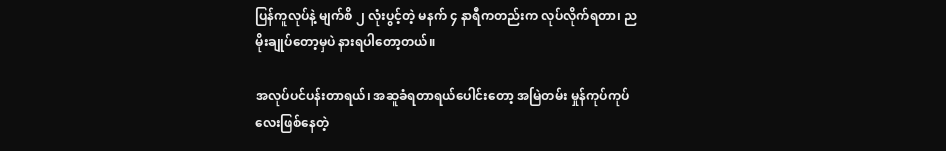ပြန်ကူလုပ်နဲ့ မျက်စိ ၂ လုံးပွင့်တဲ့ မနက် ၄ နာရီကတည်းက လုပ်လိုက်ရတာ၊ ည မိုးချုပ်တော့မှပဲ နားရပါတော့တယ်။

အလုပ်ပင်ပန်းတာရယ်၊ အဆူခံရတာရယ်ပေါင်းတော့ အမြဲတမ်း မှုန်ကုပ်ကုပ်လေးဖြစ်နေတဲ့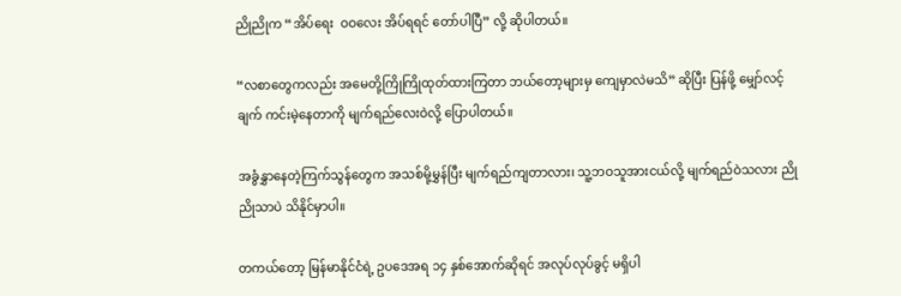ညိုညိုက “အိပ်ရေး  ဝဝလေး အိပ်ရရင် တော်ပါပြီ” လို့ ဆိုပါတယ်။

“လစာတွေကလည်း အမေတို့ကြိုကြိုထုတ်ထားကြတာ ဘယ်တော့များမှ ကျေမှာလဲမသိ” ဆိုပြီး ပြန်ဖို့ မျှော်လင့်ချက် ကင်းမဲ့နေတာကို မျက်ရည်လေးဝဲလို့ ပြောပါတယ်။

အခွံနွှာနေတဲ့ကြက်သွန်တွေက အသစ်မို့မွှန်ပြီး မျက်ရည်ကျတာလား၊ သူ့ဘဝသူအားငယ်လို့ မျက်ရည်ဝဲသလား ညိုညိုသာပဲ သိနိုင်မှာပါ။

တကယ်တော့ မြန်မာနိုင်ငံရဲ့ ဥပဒေအရ ၁၄ နှစ်အောက်ဆိုရင် အလုပ်လုပ်ခွင့် မရှိပါ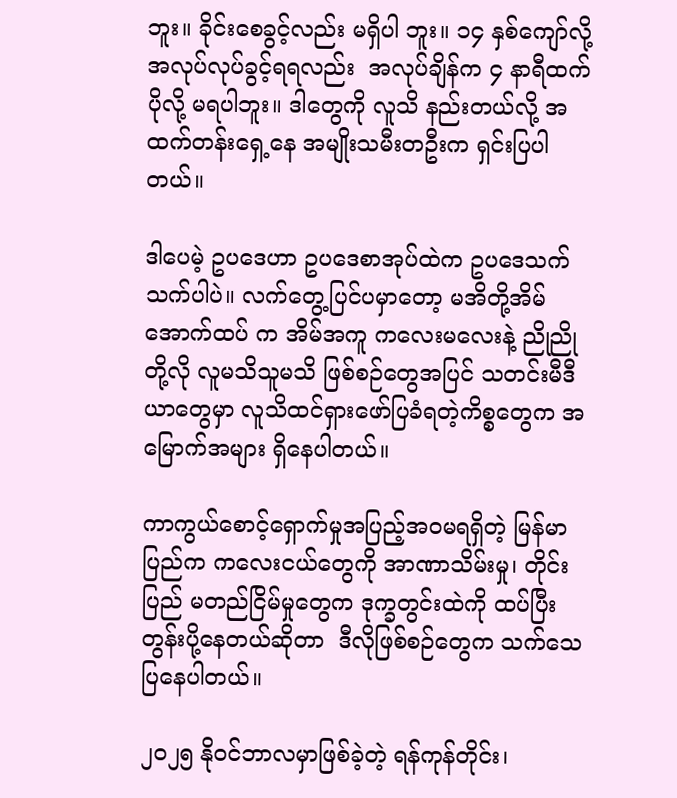ဘူး။ ခိုင်းစေခွင့်လည်း မရှိပါ ဘူး။ ၁၄ နှစ်ကျော်လို့ အလုပ်လုပ်ခွင့်ရရလည်း  အလုပ်ချိန်က ၄ နာရီထက် ပိုလို့ မရပါဘူး။ ဒါတွေကို လူသိ နည်းတယ်လို့ အထက်တန်းရှေ့နေ အမျိုးသမီးတဦးက ရှင်းပြပါတယ်။

ဒါပေမဲ့ ဥပဒေဟာ ဥပဒေစာအုပ်ထဲက ဥပဒေသက်သက်ပါပဲ။ လက်တွေ့ပြင်ပမှာတော့ မအိတို့အိမ်အောက်ထပ် က အိမ်အကူ ကလေးမလေးနဲ့ ညိုညိုတို့လို လူမသိသူမသိ ဖြစ်စဉ်တွေအပြင် သတင်းမီဒီယာတွေမှာ လူသိထင်ရှားဖော်ပြခံရတဲ့ကိစ္စတွေက အမြောက်အများ ရှိနေပါတယ်။

ကာကွယ်စောင့်ရှောက်မှုအပြည့်အဝမရရှိတဲ့ မြန်မာပြည်က ကလေးငယ်တွေကို အာဏာသိမ်းမှု၊ တိုင်းပြည် မတည်ငြိမ်မှုတွေက ဒုက္ခတွင်းထဲကို ထပ်ပြီးတွန်းပို့နေတယ်ဆိုတာ  ဒီလိုဖြစ်စဉ်တွေက သက်သေပြနေပါတယ်။

၂၀၂၅ နိုဝင်ဘာလမှာဖြစ်ခဲ့တဲ့ ရန်ကုန်တိုင်း၊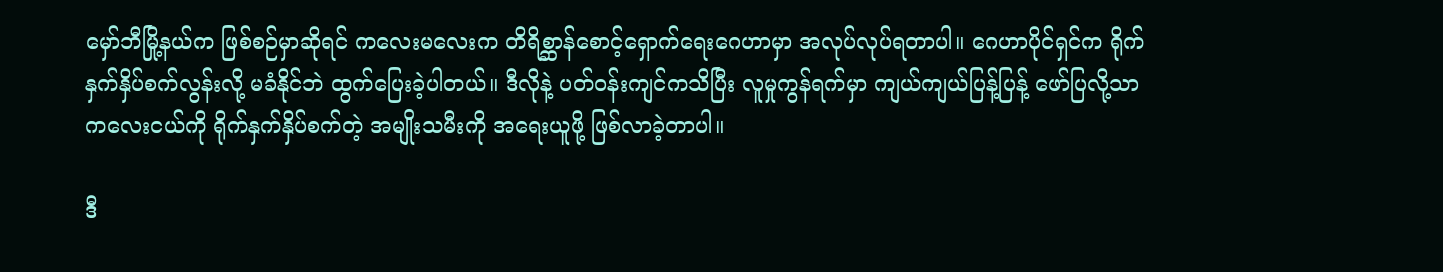မှော်ဘီမြို့နယ်က ဖြစ်စဉ်မှာဆိုရင် ကလေးမလေးက တိရိစ္ဆာန်စောင့်ရှောက်ရေးဂေဟာမှာ အလုပ်လုပ်ရတာပါ။ ဂေဟာပိုင်ရှင်က ရိုက်နှက်နှိပ်စက်လွန်းလို့ မခံနိုင်ဘဲ ထွက်ပြေးခဲ့ပါတယ်။ ဒီလိုနဲ့ ပတ်ဝန်းကျင်ကသိပြီး လူမှုကွန်ရက်မှာ ကျယ်ကျယ်ပြန့်ပြန့် ဖော်ပြလို့သာ ကလေးငယ်ကို ရိုက်နှက်နှိပ်စက်တဲ့ အမျိုးသမီးကို အရေးယူဖို့ ဖြစ်လာခဲ့တာပါ။

ဒီ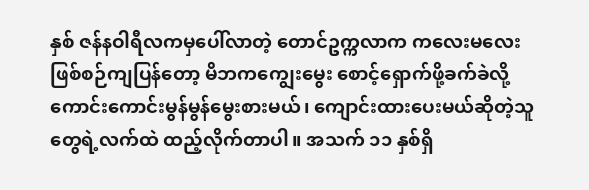နှစ် ဇန်နဝါရီလကမှပေါ်လာတဲ့ တောင်ဥက္ကလာက ကလေးမလေးဖြစ်စဉ်ကျပြန်တော့ မိဘကကျွေးမွေး စောင့်ရှောက်ဖို့ခက်ခဲလို့ ကောင်းကောင်းမွန်မွန်မွေးစားမယ်၊ ကျောင်းထားပေးမယ်ဆိုတဲ့သူတွေရဲ့လက်ထဲ ထည့်လိုက်တာပါ။ အသက် ၁၁ နှစ်ရှိ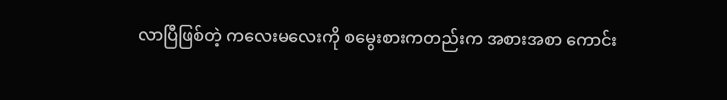လာပြီဖြစ်တဲ့ ကလေးမလေးကို စမွေးစားကတည်းက အစားအစာ ကောင်း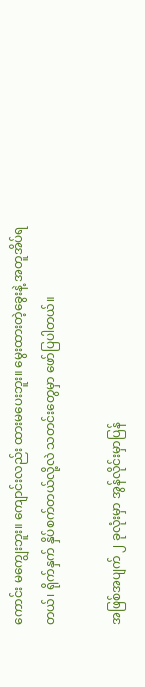ကောင်း မကျွေးဘူး။ ကျောင်းလည်း ထားမပေးဘူး။ မွေးထားတဲ့ခွေးနဲ့ အတူအိပ်ရတယ်၊ ရိုက်နှက် နှိပ်စက်တယ်လို့လဲ သတင်းတွေမှာ ဖော်ပြပါတယ်။

အဖြစ်အပျက် ၂ ခုလုံးမှာ အွန်လိုင်းမှာပြန်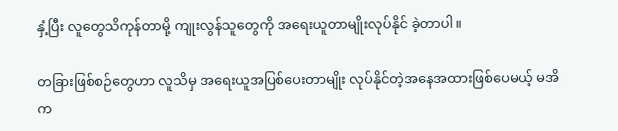နှံ့ပြီး လူတွေသိကုန်တာမို့ ကျုးလွန်သူတွေကို အရေးယူတာမျိုးလုပ်နိုင် ခဲ့တာပါ။

တခြားဖြစ်စဉ်တွေဟာ လူသိမှ အရေးယူအပြစ်ပေးတာမျိုး လုပ်နိုင်တဲ့အနေအထားဖြစ်ပေမယ့် မအိက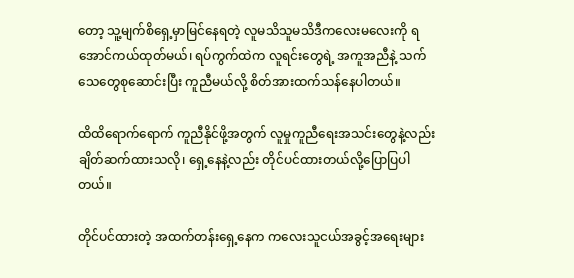တော့ သူ့မျက်စိရှေ့မှာမြင်နေရတဲ့ လူမသိသူမသိဒီကလေးမလေးကို ရအောင်ကယ်ထုတ်မယ်၊ ရပ်ကွက်ထဲက လူရင်းတွေရဲ့ အကူအညီနဲ့ သက်သေတွေစုဆောင်းပြီး ကူညီမယ်လို့ စိတ်အားထက်သန်နေပါတယ်။

ထိထိရောက်ရောက် ကူညီနိုင်ဖို့အတွက် လူမှုကူညီရေးအသင်းတွေနဲ့လည်း ချိတ်ဆက်ထားသလို၊ ရှေ့နေနဲ့လည်း တိုင်ပင်ထားတယ်လို့ပြောပြပါတယ်။

တိုင်ပင်ထားတဲ့ အထက်တန်းရှေ့နေက ကလေးသူငယ်အခွင့်အရေးများ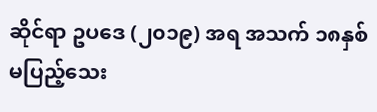ဆိုင်ရာ ဥပဒေ (၂၀၁၉) အရ အသက် ၁၈နှစ်မပြည့်သေး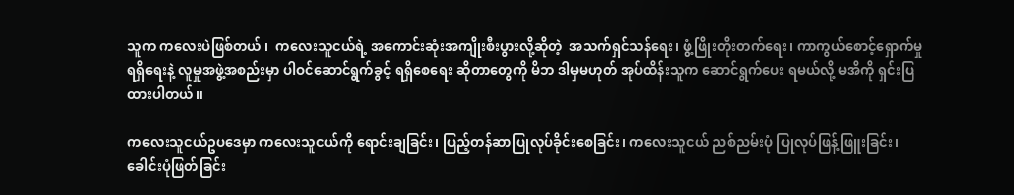သူက ကလေးပဲဖြစ်တယ်၊  ကလေးသူငယ်ရဲ့ အကောင်းဆုံးအကျိုးစီးပွားလို့ဆိုတဲ့  အသက်ရှင်သန်ရေး၊ ဖွံ့ဖြိုးတိုးတက်ရေး၊ ကာကွယ်စောင့်ရှောက်မှုရရှိရေးနဲ့ လူမှုအဖွဲ့အစည်းမှာ ပါဝင်ဆောင်ရွက်ခွင့် ရရှိစေရေး ဆိုတာတွေကို မိဘ ဒါမှမဟုတ် အုပ်ထိန်းသူက ဆောင်ရွက်ပေး ရမယ်လို့ မအိကို ရှင်းပြထားပါတယ်။

ကလေးသူငယ်ဥပဒေမှာ ကလေးသူငယ်ကို ရောင်းချခြင်း၊ ပြည့်တန်ဆာပြုလုပ်ခိုင်းစေခြင်း၊ ကလေးသူငယ် ညစ်ညမ်းပုံ ပြုလုပ်ဖြန့်ဖြူးခြင်း၊ ခေါင်းပုံဖြတ်ခြင်း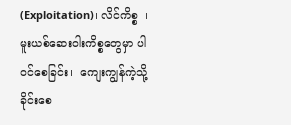(Exploitation)၊ လိင်ကိစ္စ  ၊  မူးယစ်ဆေးဝါးကိစ္စတွေမှာ ပါဝင်စေခြင်း၊  ကျေးကျွန်ကဲ့သို့ ခိုင်းစေ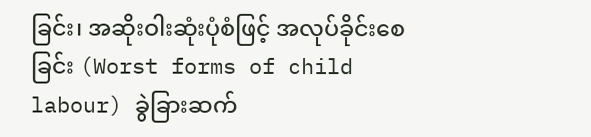ခြင်း၊ အဆိုးဝါးဆုံးပုံစံဖြင့် အလုပ်ခိုင်းစေခြင်း (Worst forms of child labour) ခွဲခြားဆက်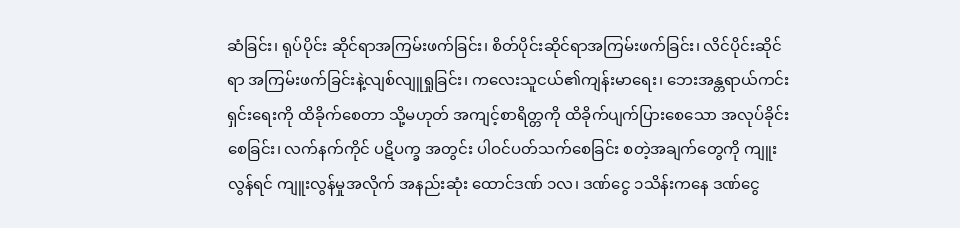ဆံခြင်း၊ ရုပ်ပိုင်း ဆိုင်ရာအကြမ်းဖက်ခြင်း၊ စိတ်ပိုင်းဆိုင်ရာအကြမ်းဖက်ခြင်း၊ လိင်ပိုင်းဆိုင် ရာ အကြမ်းဖက်ခြင်းနဲ့လျစ်လျူရှုခြင်း၊ ကလေးသူငယ်၏ကျန်းမာရေး၊ ဘေးအန္တရာယ်ကင်းရှင်းရေးကို ထိခိုက်စေတာ သို့မဟုတ် အကျင့်စာရိတ္တကို ထိခိုက်ပျက်ပြားစေသော အလုပ်ခိုင်းစေခြင်း၊ လက်နက်ကိုင် ပဋိပက္ခ အတွင်း ပါဝင်ပတ်သက်စေခြင်း စတဲ့အချက်တွေကို ကျူးလွန်ရင် ကျူးလွန်မှုအလိုက် အနည်းဆုံး ထောင်ဒဏ် ၁လ၊ ဒဏ်ငွေ ၁သိန်းကနေ ဒဏ်ငွေ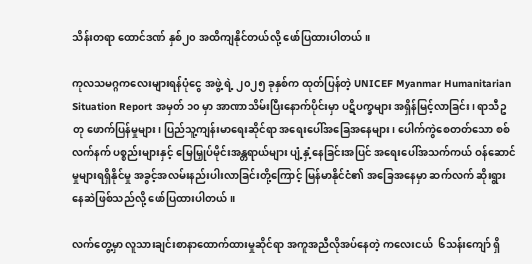သိန်းတရာ ထောင်ဒဏ် နှစ်၂၀ အထိကျနိုင်တယ်လို့ ဖော်ပြထားပါတယ်။

ကုလသမဂ္ဂကလေးများရန်ပုံငွေ အဖွဲ့ ရဲ့ ၂၀၂၅ ခုနှစ်က ထုတ်ပြန်တဲ့ UNICEF Myanmar Humanitarian Situation Report အမှတ် ၁၀ မှာ အာဏာသိမ်းပြီးနောက်ပိုင်းမှာ ပဋိပက္ခများ အရှိန်မြင့်လာခြင်း၊ ရာသီဥတု ဖောက်ပြန်မှုများ၊ ပြည်သူ့ကျန်းမာရေးဆိုင်ရာ အရေးပေါ်အခြေအနေများ၊ ပေါက်ကွဲစေတတ်သော စစ်လက်နက် ပစ္စည်းများနှင့် မြေမြှုပ်မိုင်းအန္တရာယ်များ ပျံ့နှံ့နေခြင်းအပြင် အရေးပေါ်အသက်ကယ် ဝန်ဆောင်မှုများရရှိနိုင်မှု အခွင့်အလမ်းနည်းပါးလာခြင်းတို့ကြောင့် မြန်မာနိုင်ငံ၏ အခြေအနေမှာ ဆက်လက် ဆိုးရွားနေဆဲဖြစ်သည်လို့ ဖော်ပြထားပါတယ်။

လက်တွေ့မှာ လူသားချင်းစာနာထောက်ထားမှုဆိုင်ရာ အကူအညီလိုအပ်နေတဲ့ ကလေးငယ်  ၆သန်းကျော် ရှိ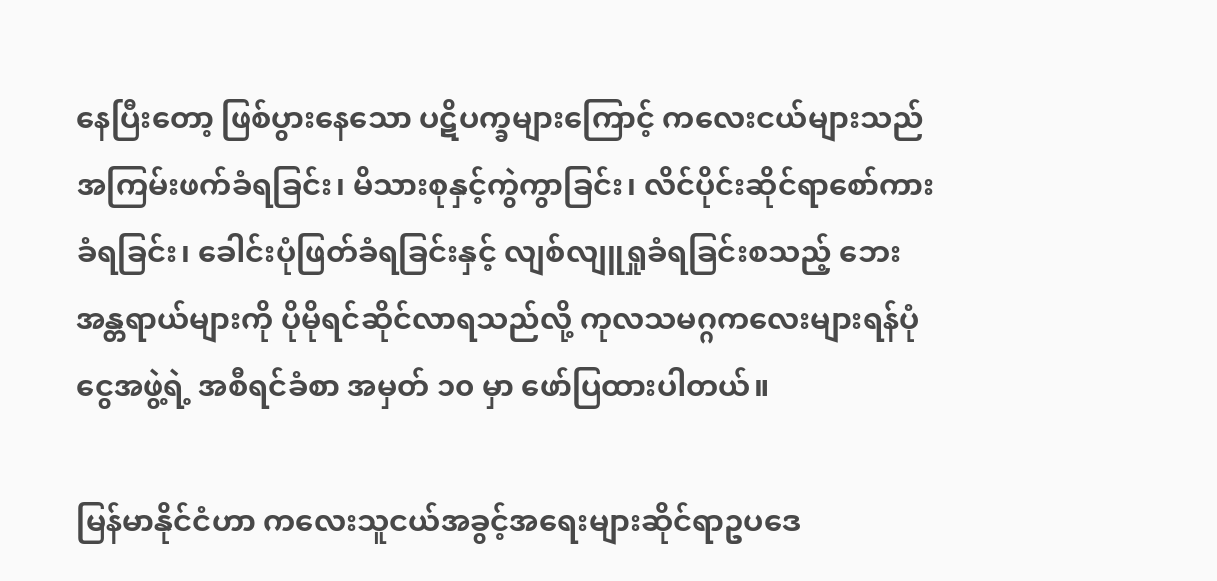နေပြီးတော့ ဖြစ်ပွားနေသော ပဋိပက္ခများကြောင့် ကလေးငယ်များသည် အကြမ်းဖက်ခံရခြင်း၊ မိသားစုနှင့်ကွဲကွာခြင်း၊ လိင်ပိုင်းဆိုင်ရာစော်ကားခံရခြင်း၊ ခေါင်းပုံဖြတ်ခံရခြင်းနှင့် လျစ်လျူရှုခံရခြင်းစသည့် ဘေးအန္တရာယ်များကို ပိုမိုရင်ဆိုင်လာရသည်လို့ ကုလသမဂ္ဂကလေးများရန်ပုံငွေအဖွဲ့ရဲ့ အစီရင်ခံစာ အမှတ် ၁၀ မှာ ဖော်ပြထားပါတယ်။

မြန်မာနိုင်ငံဟာ ကလေးသူငယ်အခွင့်အရေးများဆိုင်ရာဥပဒေ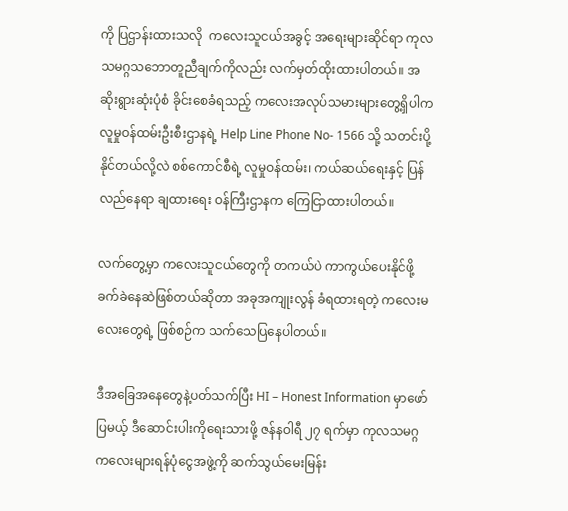ကို ပြဌာန်းထားသလို  ကလေးသူငယ်အခွင့် အရေးများဆိုင်ရာ ကုလသမဂ္ဂသဘောတူညီချက်ကိုလည်း လက်မှတ်ထိုးထားပါတယ်။ အဆိုးရွားဆုံးပုံစံ ခိုင်းစေခံရသည့် ကလေးအလုပ်သမားများတွေ့ရှိပါက လူမှုဝန်ထမ်းဦးစီးဌာနရဲ့ Help Line Phone No- 1566 သို့ သတင်းပို့နိုင်တယ်လို့လဲ စစ်ကောင်စီရဲ့ လူမှုဝန်ထမ်း၊ ကယ်ဆယ်ရေးနှင့် ပြန်လည်နေရာ ချထားရေး ဝန်ကြီးဌာနက ကြေငြာထားပါတယ်။

လက်တွေ့မှာ ကလေးသူငယ်တွေကို တကယ်ပဲ ကာကွယ်ပေးနိုင်ဖို့ ခက်ခဲနေဆဲဖြစ်တယ်ဆိုတာ အခုအကျုးလွန် ခံရထားရတဲ့ ကလေးမလေးတွေရဲ့ ဖြစ်စဉ်က သက်သေပြနေပါတယ်။

ဒီအခြေအနေတွေနဲ့ပတ်သက်ပြီး HI – Honest Information မှာဖော်ပြမယ့် ဒီဆောင်းပါးကိုရေးသားဖို့ ဇန်နဝါရီ ၂၇ ရက်မှာ ကုလသမဂ္ဂကလေးများရန်ပုံငွေအဖွဲ့ကို ဆက်သွယ်မေးမြန်း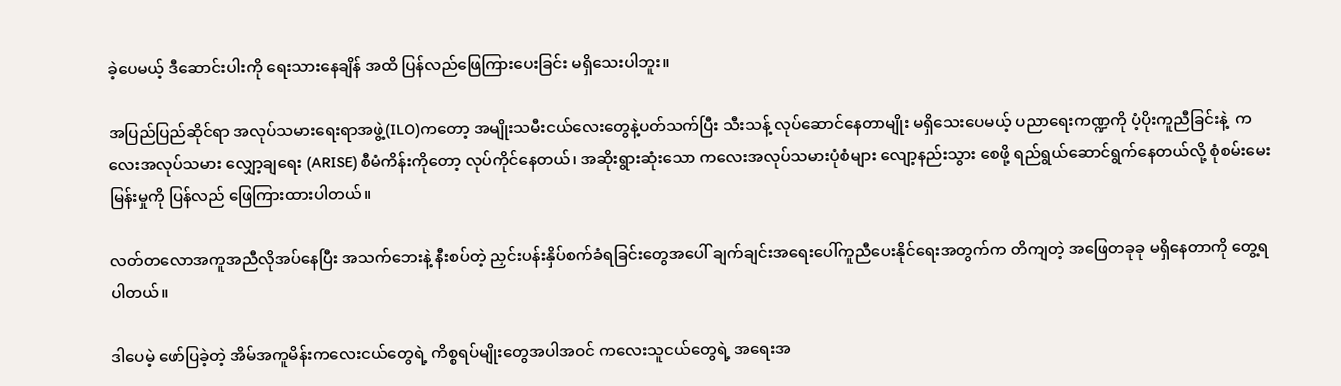ခဲ့ပေမယ့် ဒီဆောင်းပါးကို ရေးသားနေချိန် အထိ ပြန်လည်ဖြေကြားပေးခြင်း မရှိသေးပါဘူး။

အပြည်ပြည်ဆိုင်ရာ အလုပ်သမားရေးရာအဖွဲ့(ILO)ကတော့ အမျိုးသမီးငယ်လေးတွေနဲ့ပတ်သက်ပြီး သီးသန့် လုပ်ဆောင်နေတာမျိုး မရှိသေးပေမယ့် ပညာရေးကဏ္ဍကို ပံ့ပိုးကူညီခြင်းနဲ့  ကလေးအလုပ်သမား လျှော့ချရေး (ARISE) စီမံကိန်းကိုတော့ လုပ်ကိုင်နေတယ်၊ အဆိုးရွားဆုံးသော ကလေးအလုပ်သမားပုံစံများ လျော့နည်းသွား စေဖို့ ရည်ရွယ်ဆောင်ရွက်နေတယ်လို့ စုံစမ်းမေးမြန်းမှုကို ပြန်လည် ဖြေကြားထားပါတယ်။

လတ်တလောအကူအညီလိုအပ်နေပြီး အသက်ဘေးနဲ့ နီးစပ်တဲ့ ညှင်းပန်းနှိပ်စက်ခံရခြင်းတွေအပေါ် ချက်ချင်းအရေးပေါ်ကူညီပေးနိုင်ရေးအတွက်က တိကျတဲ့ အဖြေတခုခု မရှိနေတာကို တွေ့ရပါတယ်။

ဒါပေမဲ့ ဖော်ပြခဲ့တဲ့ အိမ်အကူမိန်းကလေးငယ်တွေရဲ့ ကိစ္စရပ်မျိုးတွေအပါအဝင် ကလေးသူငယ်တွေရဲ့ အရေးအ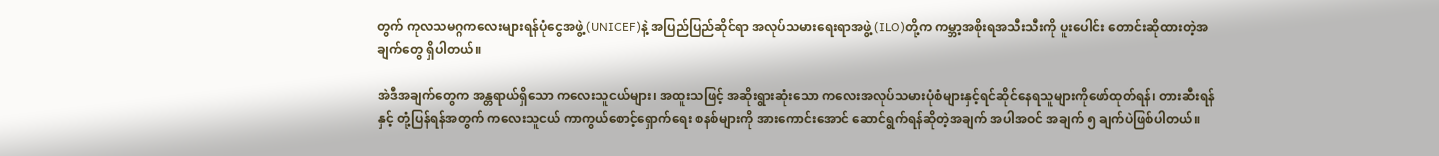တွက် ကုလသမဂ္ဂကလေးများရန်ပုံငွေအဖွဲ့(UNICEF)နဲ့ အပြည်ပြည်ဆိုင်ရာ အလုပ်သမားရေးရာအဖွဲ့ (ILO)တို့က ကမ္ဘာ့အစိုးရအသီးသီးကို ပူးပေါင်း တောင်းဆိုထားတဲ့အချက်တွေ ရှိပါတယ်။

အဲဒီအချက်တွေက အန္တရာယ်ရှိသော ကလေးသူငယ်များ၊ အထူးသဖြင့် အဆိုးရွားဆုံးသော ကလေးအလုပ်သမားပုံစံများနှင့်ရင်ဆိုင်နေရသူများကိုဖော်ထုတ်ရန်၊ တားဆီးရန်နှင့် တုံ့ပြန်ရန်အတွက် ကလေးသူငယ် ကာကွယ်စောင့်ရှောက်ရေး စနစ်များကို အားကောင်းအောင် ဆောင်ရွက်ရန်ဆိုတဲ့အချက် အပါအဝင် အချက် ၅ ချက်ပဲဖြစ်ပါတယ်။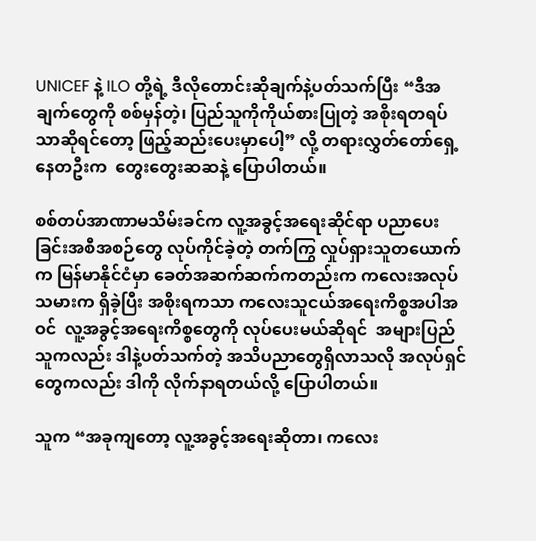UNICEF နဲ့ ILO တို့ရဲ့ ဒီလိုတောင်းဆိုချက်နဲ့ပတ်သက်ပြီး “ဒီအချက်တွေကို စစ်မှန်တဲ့၊ ပြည်သူကိုကိုယ်စားပြုတဲ့ အစိုးရတရပ်သာဆိုရင်တော့ ဖြည့်ဆည်းပေးမှာပေါ့” လို့ တရားလွှတ်တော်ရှေ့နေတဦးက  တွေးတွေးဆဆနဲ့ ပြောပါတယ်။

စစ်တပ်အာဏာမသိမ်းခင်က လူ့အခွင့်အရေးဆိုင်ရာ ပညာပေးခြင်းအစီအစဉ်တွေ လုပ်ကိုင်ခဲ့တဲ့ တက်ကြွ လှုပ်ရှားသူတယောက်က မြန်မာနိုင်ငံမှာ ခေတ်အဆက်ဆက်ကတည်းက ကလေးအလုပ်သမားက ရှိခဲ့ပြီး အစိုးရကသာ ကလေးသူငယ်အရေးကိစ္စအပါအဝင်  လူ့အခွင့်အရေးကိစ္စတွေကို လုပ်ပေးမယ်ဆိုရင်  အများပြည်သူကလည်း ဒါနဲ့ပတ်သက်တဲ့ အသိပညာတွေရှိလာသလို အလုပ်ရှင်တွေကလည်း ဒါကို လိုက်နာရတယ်လို့ ပြောပါတယ်။

သူက “အခုကျတော့ လူ့အခွင့်အရေးဆိုတာ၊ ကလေး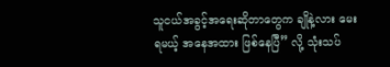သူငယ်အခွင့်အရေးဆိုတာတွေက ချိုနဲ့လား မေးရမယ့် အနေအထား ဖြစ်နေပြီ” လို့ သုံးသပ်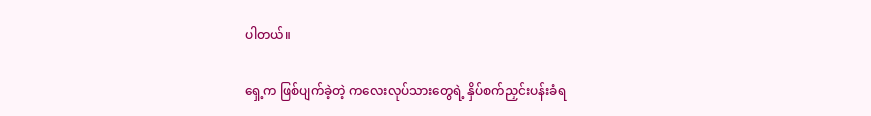ပါတယ်။

ရှေ့က ဖြစ်ပျက်ခဲ့တဲ့ ကလေးလုပ်သားတွေရဲ့ နှိပ်စက်ညှင်းပန်းခံရ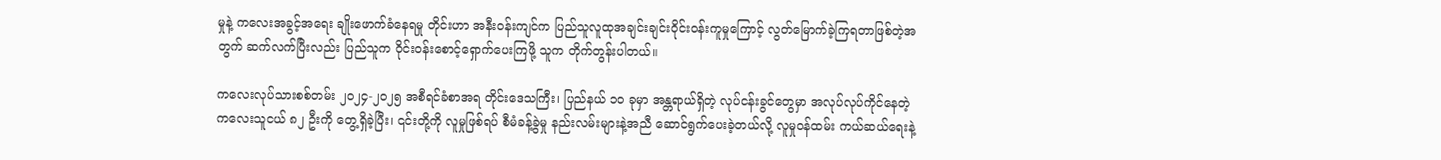မှုနဲ့ ကလေးအခွင့်အရေး ချိုးဖောက်ခံနေရမှု တိုင်းဟာ အနီးဝန်းကျင်က ပြည်သူလူထုအချင်းချင်းဝိုင်းဝန်းကူမှုကြောင့် လွတ်မြောက်ခဲ့ကြရတာဖြစ်တဲ့အတွက် ဆက်လက်ပြီးလည်း ပြည်သူက ဝိုင်းဝန်းစောင့်ရှောက်ပေးကြဖို့ သူက တိုက်တွန်းပါတယ်။

ကလေးလုပ်သားစစ်တမ်း ၂၀၂၄-၂၀၂၅ အစီရင်ခံစာအရ တိုင်းဒေသကြီး၊ ပြည်နယ် ၁၀ ခုမှာ အန္တရာယ်ရှိတဲ့ လုပ်ငန်းခွင်တွေမှာ အလုပ်လုပ်ကိုင်နေတဲ့  ကလေးသူငယ် ၈၂ ဦးကို တွေ့ရှိခဲ့ပြီး၊ ၎င်းတို့ကို လူမှုဖြစ်ရပ် စီမံခန့်ခွဲမှု နည်းလမ်းများနဲ့အညီ ဆောင်ရွက်ပေးခဲ့တယ်လို့ လူမှုဝန်ထမ်း ကယ်ဆယ်ရေးနဲ့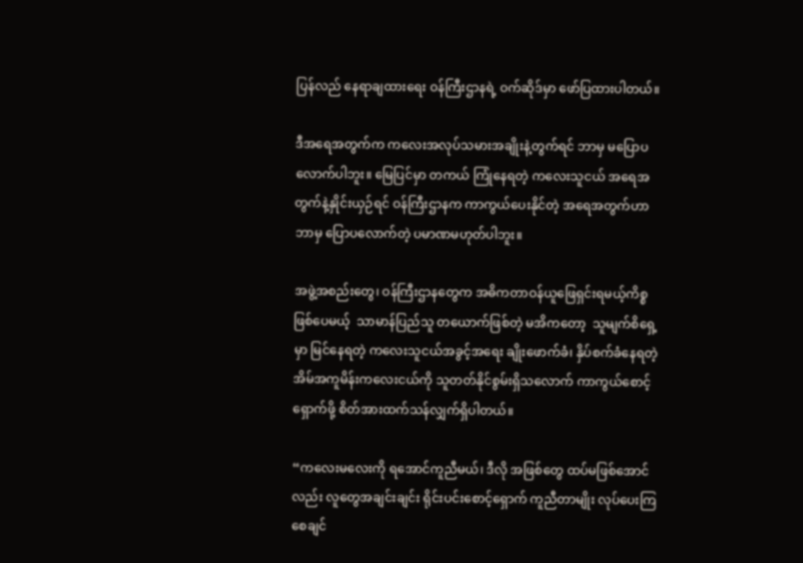ပြန်လည် နေရာချထားရေး ဝန်ကြီးဌာနရဲ့ ဝက်ဆိုဒ်မှာ ဖော်ပြထားပါတယ်။

ဒီအရေအတွက်က ကလေးအလုပ်သမားအချိုးနဲ့တွက်ရင် ဘာမှ မပြောပလောက်ပါဘူး။ မြေပြင်မှာ တကယ် ကြုံနေရတဲ့ ကလေးသူငယ် အရေအတွက်နဲ့နှိုင်းယှဉ်ရင် ဝန်ကြီးဌာနက ကာကွယ်ပေးနိုင်တဲ့ အရေအတွက်ဟာ ဘာမှ ပြောပလောက်တဲ့ ပမာဏမဟုတ်ပါဘူး။

အဖွဲ့အစည်းတွေ၊ ဝန်ကြီးဌာနတွေက အဓိကတာဝန်ယူဖြေရှင်းရမယ့်ကိစ္စဖြစ်ပေမယ့်  သာမာန်ပြည်သူ တယောက်ဖြစ်တဲ့ မအိကတော့  သူမျက်စိရှေ့မှာ မြင်နေရတဲ့ ကလေးသူငယ်အခွင့်အရေး ချိုးဖောက်ခံ၊ နှိပ်စက်ခံနေရတဲ့ အိမ်အကူမိန်းကလေးငယ်ကို သူတတ်နိုင်စွမ်းရှိသလောက် ကာကွယ်စောင့်ရှောက်ဖို့ စိတ်အားထက်သန်လျှက်ရှိပါတယ်။

“ကလေးမလေးကို ရအောင်ကူညီမယ်၊ ဒီလို အဖြစ်တွေ ထပ်မဖြစ်အောင်လည်း လူတွေအချင်းချင်း ရိုင်းပင်းစောင့်ရှောက် ကူညီတာမျိုး လုပ်ပေးကြစေချင်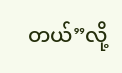တယ်”လို့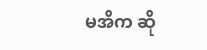မအိက ဆို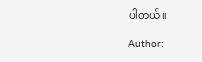ပါတယ်။

Author: